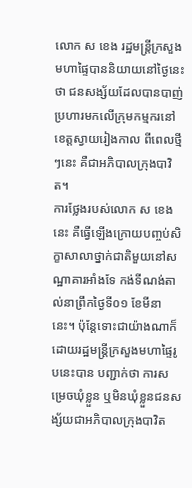លោក ស ខេង រដ្ឋមន្រ្តីក្រសួងមហាផ្ទៃបាននិយាយនៅថ្ងៃនេះថា ជនសង្ស័យដែលបានបាញ់ប្រហារមកលើក្រុមកម្មករនៅខេត្តស្វាយរៀងកាល ពីពេលថ្មីៗនេះ គឺជាអភិបាលក្រុងបាវិត។
ការថ្លែងរបស់លោក ស ខេង នេះ គឺធ្វើឡើងក្រោយបញ្ចប់សិក្ខាសាលាថ្នាក់ជាតិមួយនៅសណ្ឋាគារអាំងទែ កង់ទីណង់តាល់នាព្រឹកថ្ងៃទី០១ ខែមីនានេះ។ ប៉ុន្តែទោះជាយ៉ាងណាក៏ដោយរដ្ឋមន្រ្តីក្រសួងមហាផ្ទៃរូបនេះបាន បញ្ជាក់ថា ការសម្រេចឃុំខ្លួន ឬមិនឃុំខ្លួនជនសង្ស័យជាអភិបាលក្រុងបាវិត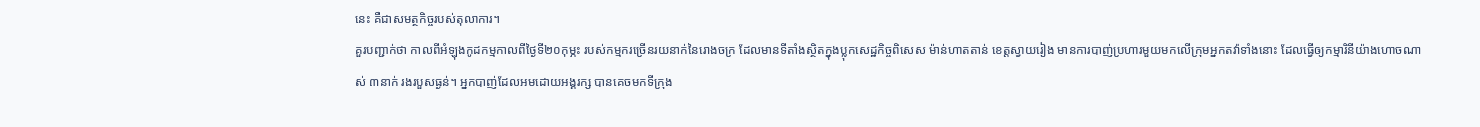នេះ គឺជាសមត្ថកិច្ចរបស់តុលាការ។
គួរបញ្ជាក់ថា កាលពីអំឡុងកូដកម្មកាលពីថ្ងៃទី២០កុម្ភះ របស់កម្មករច្រើនរយនាក់នៃរោងចក្រ ដែលមានទីតាំងស្ថិតក្នុងប្លុកសេដ្ឋកិច្ចពិសេស ម៉ាន់ហាតតាន់ ខេត្តស្វាយរៀង មានការបាញ់ប្រហារមួយមកលើក្រុមអ្នកតវ៉ាទាំងនោះ ដែលធ្វើឲ្យកម្មារិនីយ៉ាងហោចណាស់ ៣នាក់ រងរបួសធ្ងន់។ អ្នកបាញ់ដែលអមដោយអង្គរក្ស បានគេចមកទីក្រុង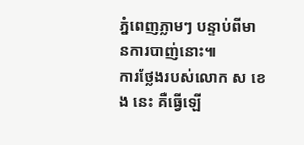ភ្នំពេញភ្លាមៗ បន្ទាប់ពីមានការបាញ់នោះ៕
ការថ្លែងរបស់លោក ស ខេង នេះ គឺធ្វើឡើ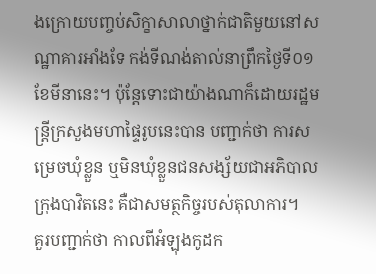ងក្រោយបញ្ចប់សិក្ខាសាលាថ្នាក់ជាតិមួយនៅសណ្ឋាគារអាំងទែ កង់ទីណង់តាល់នាព្រឹកថ្ងៃទី០១ ខែមីនានេះ។ ប៉ុន្តែទោះជាយ៉ាងណាក៏ដោយរដ្ឋមន្រ្តីក្រសួងមហាផ្ទៃរូបនេះបាន បញ្ជាក់ថា ការសម្រេចឃុំខ្លួន ឬមិនឃុំខ្លួនជនសង្ស័យជាអភិបាលក្រុងបាវិតនេះ គឺជាសមត្ថកិច្ចរបស់តុលាការ។
គួរបញ្ជាក់ថា កាលពីអំឡុងកូដក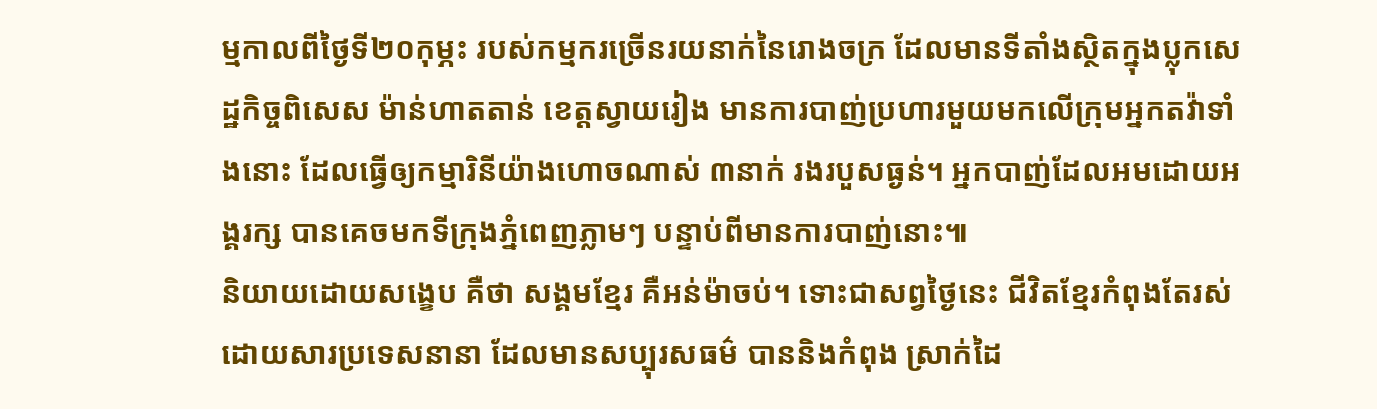ម្មកាលពីថ្ងៃទី២០កុម្ភះ របស់កម្មករច្រើនរយនាក់នៃរោងចក្រ ដែលមានទីតាំងស្ថិតក្នុងប្លុកសេដ្ឋកិច្ចពិសេស ម៉ាន់ហាតតាន់ ខេត្តស្វាយរៀង មានការបាញ់ប្រហារមួយមកលើក្រុមអ្នកតវ៉ាទាំងនោះ ដែលធ្វើឲ្យកម្មារិនីយ៉ាងហោចណាស់ ៣នាក់ រងរបួសធ្ងន់។ អ្នកបាញ់ដែលអមដោយអង្គរក្ស បានគេចមកទីក្រុងភ្នំពេញភ្លាមៗ បន្ទាប់ពីមានការបាញ់នោះ៕
និយាយដោយសង្ខេប គឺថា សង្គមខ្មែរ គឺអន់ម៉ាចប់។ ទោះជាសព្វថ្ងៃនេះ ជីវិតខ្មែរកំពុងតែរស់ ដោយសារប្រទេសនានា ដែលមានសប្បុរសធម៌ បាននិងកំពុង ស្រាក់ដៃ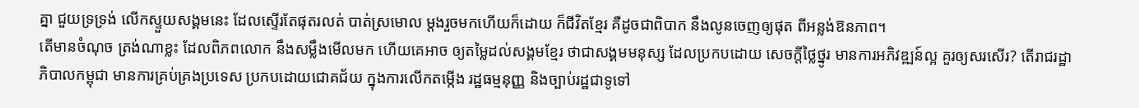គ្នា ជួយទ្រទ្រង់ លើកស្ទួយសង្គមនេះ ដែលស្ទើរតែផុតរលត់ បាត់ស្រមោល ម្តងរួចមកហើយក៏ដោយ ក៏ជីវិតខ្មែរ គឺដូចជាពិបាក នឹងលូនចេញឲ្យផុត ពីអន្លង់ឱនភាព។
តើមានចំណុច ត្រង់ណាខ្លះ ដែលពិភពលោក នឹងសម្លឹងមើលមក ហើយគេអាច ឲ្យតម្លៃដល់សង្គមខ្មែរ ថាជាសង្គមមនុស្ស ដែលប្រកបដោយ សេចក្តីថ្លៃថ្នូរ មានការអភិវឌ្ឍន៍ល្អ គួរឲ្យសរសើរ? តើរាជរដ្ឋាភិបាលកម្ពុជា មានការគ្រប់គ្រងប្រទេស ប្រកបដោយជោគជ័យ ក្នុងការលើកតម្កើង រដ្ឋធម្មនុញ្ញ និងច្បាប់រដ្ឋជាទូទៅ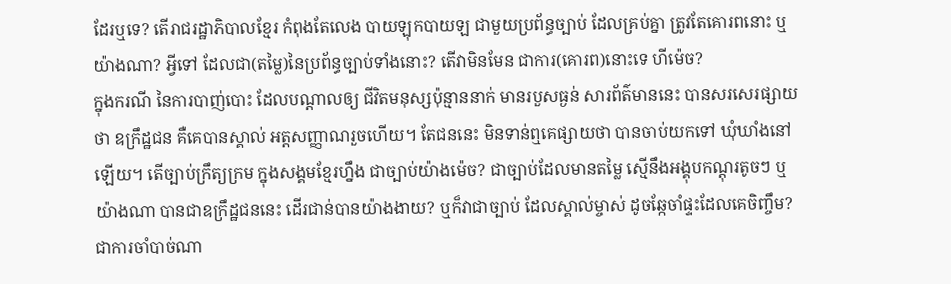ដែរឬទេ? តើរាជរដ្ឋាភិបាលខ្មែរ កំពុងតែលេង បាយឡុកបាយឡ ជាមួយប្រព័ន្ធច្បាប់ ដែលគ្រប់គ្នា ត្រូវតែគោរពនោះ ឬយ៉ាងណា? អ្វីទៅ ដែលជា(តម្លៃ)នៃប្រព័ន្ធច្បាប់ទាំងនោះ? តើវាមិនមែន ជាការ(គោរព)នោះទេ ហីម៉េច?
ក្នុងករណី នៃការបាញ់បោះ ដែលបណ្តាលឲ្យ ជីវិតមនុស្សប៉ុន្មាននាក់ មានរបួសធ្ងន់ សារព័ត៌មាននេះ បានសរសេរផ្សាយថា ឧក្រឹដ្ឋជន គឺគេបានស្គាល់ អត្តសញ្ញាណរួចហើយ។ តែជននេះ មិនទាន់ឮគេផ្សាយថា បានចាប់យកទៅ ឃុំឃាំងនៅឡើយ។ តើច្បាប់ក្រឹត្យក្រម ក្នុងសង្គមខ្មែរហ្នឹង ជាច្បាប់យ៉ាងម៉េច? ជាច្បាប់ដែលមានតម្លៃ ស្មើនឹងអង្គុបកណ្តុរតូចៗ ឬយ៉ាងណា បានជាឧក្រឹដ្ឋជននេះ ដើរជាន់បានយ៉ាងងាយ? ឬក៏វាជាច្បាប់ ដែលស្គាល់ម្ចាស់ ដូចឆ្កែចាំផ្ទះដែលគេចិញ្ចឹម?
ជាការចាំបាច់ណា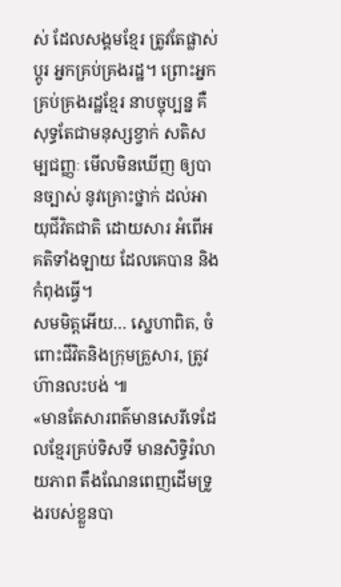ស់ ដែលសង្គមខ្មែរ ត្រូវតែផ្លាស់ប្តូរ អ្នកគ្រប់គ្រងរដ្ឋ។ ព្រោះអ្នកគ្រប់គ្រងរដ្ឋខ្មែរ នាបច្ចុប្បន្ន គឺសុទ្ធតែជាមនុស្សខ្វាក់ សតិសម្បជញ្ញៈ មើលមិនឃើញ ឲ្យបានច្បាស់ នូវគ្រោះថ្នាក់ ដល់អាយុជីវិតជាតិ ដោយសារ អំពើអគតិទាំងឡាយ ដែលគេបាន និងកំពុងធ្វើ។
សមមិត្តអើយ… ស្នេហាពិត, ចំពោះជីវិតនិងក្រុមគ្រួសារ, ត្រូវហ៊ានលះបង់ ៕
«មានតែសារពត៌មានសេរីទេដែលខ្មែរគ្រប់ទិសទី មានសិទ្ធិរំលាយភាព តឹងណែនពេញដើមទ្រូងរបស់ខ្លួនបា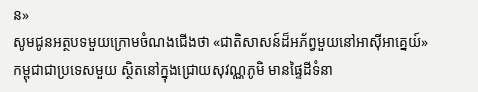ន»
សូមជូនអត្ថបទមួយក្រោមចំណងជើងថា «ជាតិសាសន៍ដ៏អភ័ព្វមួយនៅអាស៊ីអាគ្នេយ៍»
កម្ពុជាជាប្រទេសមួយ ស្ថិតនៅក្នុងជ្រោយសុវណ្ណភូមិ មានផ្ទៃដីទំនា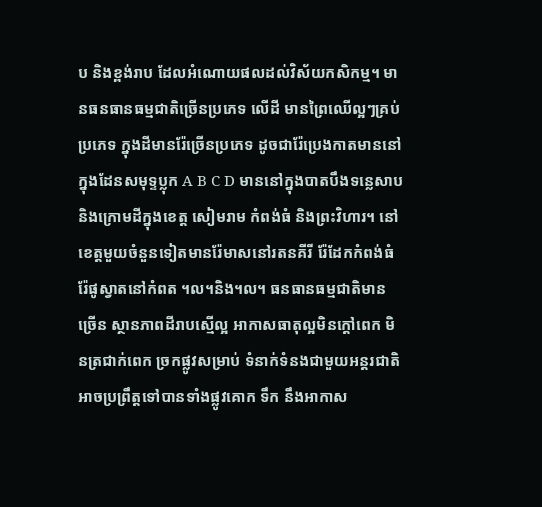ប និងខ្ពង់រាប ដែលអំណោយផលដល់វិស័យកសិកម្ម។ មានធនធានធម្មជាតិច្រើនប្រភេទ លើដី មានព្រៃឈើល្អៗគ្រប់ប្រភេទ ក្នុងដីមានរ៉ែច្រើនប្រភេទ ដូចជារ៉ែប្រេងកាតមាននៅ ក្នុងដែនសមុទ្ទប្លុក A B C D មាននៅក្នុងបាតបឹងទន្លេសាបនិងក្រោមដីក្នុងខេត្ត សៀមរាម កំពង់ធំ និងព្រះវិហារ។ នៅខេត្តមួយចំនួនទៀតមានរ៉ែមាសនៅរតនគីរី រ៉ែដែកកំពង់ធំ រ៉ែផូស្វាតនៅកំពត ។ល។និង។ល។ ធនធានធម្មជាតិមានច្រើន ស្ថានភាពដីរាបស្មើល្អ អាកាសធាតុល្អមិនក្តៅពេក មិនត្រជាក់ពេក ច្រកផ្លូវសម្រាប់ ទំនាក់ទំនងជាមួយអន្តរជាតិអាចប្រព្រឹត្តទៅបានទាំងផ្លូវគោក ទឹក នឹងអាកាស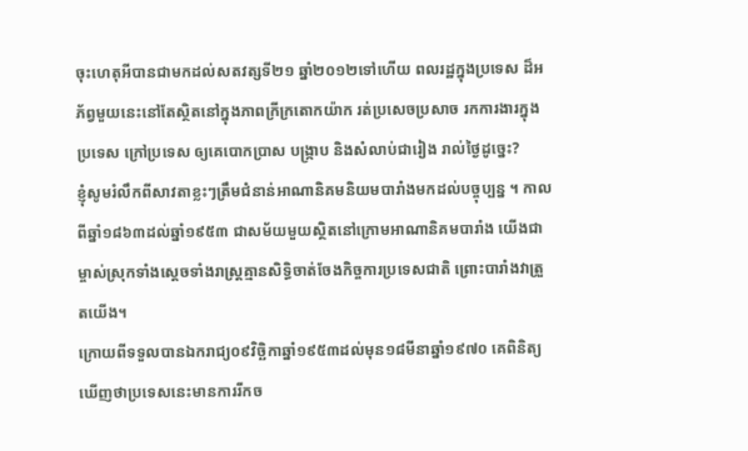ចុះហេតុអីបានជាមកដល់សតវត្សទី២១ ឆ្នាំ២០១២ទៅហើយ ពលរដ្ឋក្នុងប្រទេស ដ៏អភ័ព្វមួយនេះនៅតែស្ថិតនៅក្នុងភាពក្រីក្រតោកយ៉ាក រត់ប្រសេចប្រសាច រកការងារក្នុងប្រទេស ក្រៅប្រទេស ឲ្យគេបោកប្រាស បង្រ្កាប និងសំលាប់ជារៀង រាល់ថ្ងៃដូច្នេះ?
ខ្ញុំសូមរំលឹកពីសាវតាខ្លះៗត្រឹមជំនាន់អាណានិគមនិយមបារាំងមកដល់បច្ចុប្បន្ន ។ កាលពីឆ្នាំ១៨៦៣ដល់ឆ្នាំ១៩៥៣ ជាសម័យមួយស្ថិតនៅក្រោមអាណានិគមបារាំង យើងជាម្ចាស់ស្រុកទាំងស្តេចទាំងរាស្រ្តគ្មានសិទ្ធិចាត់ចែងកិច្ចការប្រទេសជាតិ ព្រោះបារាំងវាត្រួតយើង។
ក្រោយពីទទួលបានឯករាជ្យ០៩វិច្ឆិកាឆ្នាំ១៩៥៣ដល់មុន១៨មីនាឆ្នាំ១៩៧០ គេពិនិត្យឃើញថាប្រទេសនេះមានការរីកច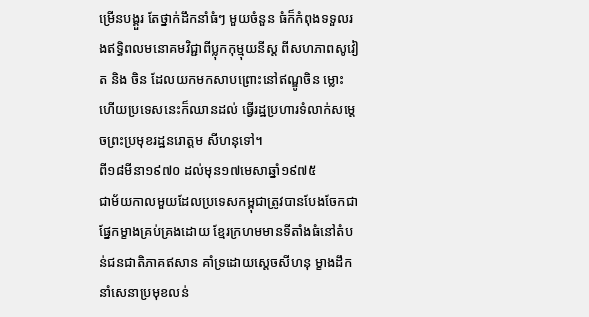ម្រើនបង្គួរ តែថ្នាក់ដឹកនាំធំៗ មួយចំនួន ធំក៏កំពុងទទួលរងឥទ្ធិពលមនោគមវិជ្ជាពីប្លុកកុម្មុយនីស្ត ពីសហភាពសូវៀត និង ចិន ដែលយកមកសាបព្រោះនៅឥណ្ឌូចិន ម្លោះហើយប្រទេសនេះក៏ឈានដល់ ធ្វើរដ្ឋប្រហារទំលាក់សម្តេចព្រះប្រមុខរដ្ឋនរោត្តម សីហនុទៅ។
ពី១៨មីនា១៩៧០ ដល់មុន១៧មេសាឆ្នាំ១៩៧៥
ជាម័យកាលមួយដែលប្រទេសកម្ពុជាត្រូវបានបែងចែកជាផ្នែកម្ខាងគ្រប់គ្រងដោយ ខ្មែរក្រហមមានទីតាំងធំនៅតំបន់ជនជាតិភាគឥសាន គាំទ្រដោយស្តេចសីហនុ ម្ខាងដឹកនាំសេនាប្រមុខលន់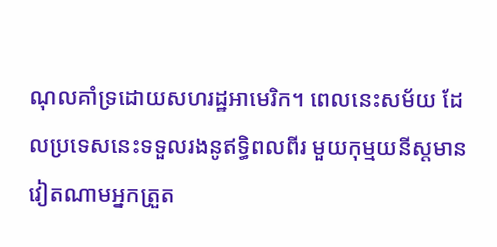ណុលគាំទ្រដោយសហរដ្ឋអាមេរិក។ ពេលនេះសម័យ ដែលប្រទេសនេះទទួលរងនូឥទ្ធិពលពីរ មួយកុម្មយនីស្តមានវៀតណាមអ្នកត្រួត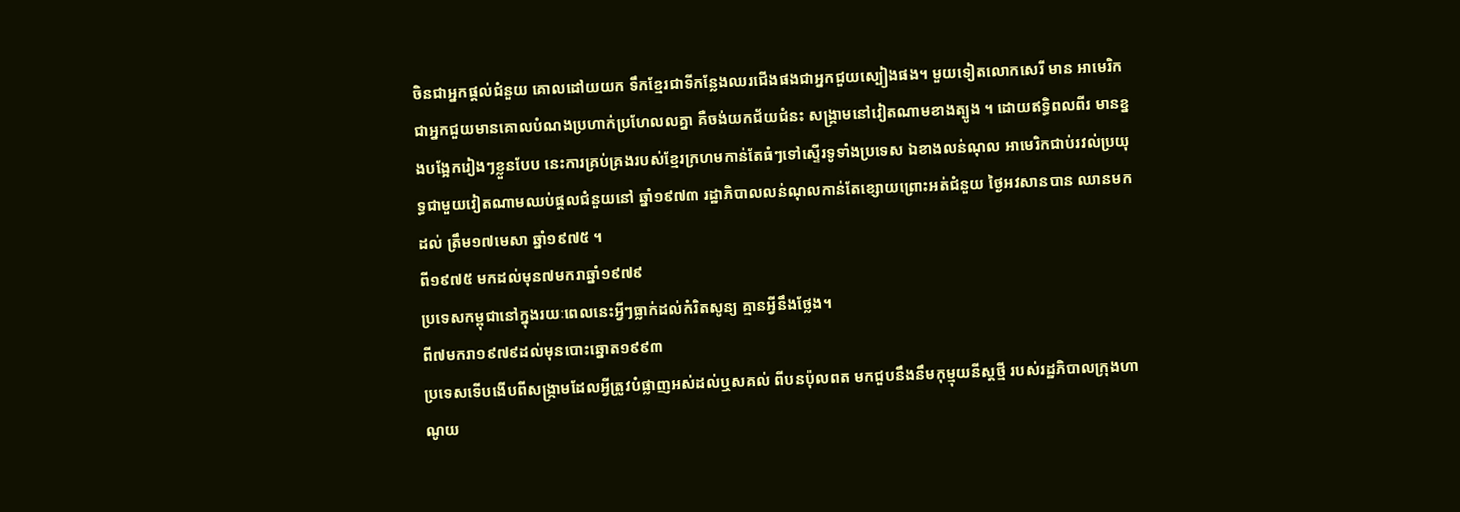ចិនជាអ្នកផ្តល់ជំនួយ គោលដៅយយក ទឹកខ្មែរជាទីកន្លែងឈរជើងផងជាអ្នកជួយស្បៀងផង។ មួយទៀតលោកសេរី មាន អាមេរិកជាអ្នកជួយមានគោលបំណងប្រហាក់ប្រហែលលគ្នា គឺចង់យកជ័យជំនះ សង្រ្គាមនៅវៀតណាមខាងត្បូង ។ ដោយឥទ្ធិពលពីរ មានខ្នងបង្អែករៀងៗខ្លួនបែប នេះការគ្រប់គ្រងរបស់ខ្មែរក្រហមកាន់តែធំៗទៅស្ទើរទូទាំងប្រទេស ឯខាងលន់ណុល អាមេរិកជាប់រវល់ប្រយុទ្ធជាមួយវៀតណាមឈប់ផ្តលជំនួយនៅ ឆ្នាំ១៩៧៣ រដ្ឋាភិបាលលន់ណុលកាន់តែខ្សោយព្រោះអត់ជំនួយ ថ្ងៃអវសានបាន ឈានមកដល់ ត្រឹម១៧មេសា ឆ្នាំ១៩៧៥ ។
ពី១៩៧៥ មកដល់មុន៧មករាឆ្នាំ១៩៧៩
ប្រទេសកម្ពុជានៅក្នុងរយៈពេលនេះអ្វីៗធ្លាក់ដល់កំរិតសូន្យ គ្មានអ្វីនឹងថ្លែង។
ពី៧មករា១៩៧៩ដល់មុនបោះឆ្នោត១៩៩៣
ប្រទេសទើបងើបពីសង្ក្រាមដែលអ្វីត្រូវបំផ្លាញអស់ដល់ឬសគល់ ពីបនប៉ុលពត មកជួបនឹងនឹមកុម្មុយនីស្តថ្មី របស់រដ្ឋភិបាលក្រុងហាណូយ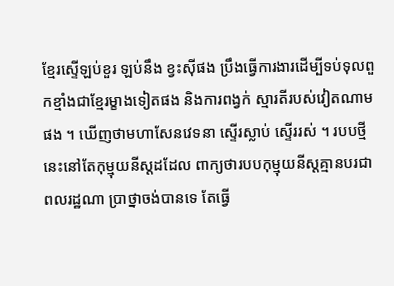ខ្មែរស្ទើឡប់ខួរ ឡប់នឹង ខ្វះស៊ីផង ប្រឹងធ្វើការងារដើម្បីទប់ទុលពួកខ្មាំងជាខ្មែរម្ខាងទៀតផង និងការពង្វក់ ស្មារតីរបស់វៀតណាមផង ។ ឃើញថាមហាសែនវេទនា ស្ទើរស្លាប់ ស្ទើររស់ ។ របបថ្មីនេះនៅតែកុម្មុយនីស្តដដែល ពាក្យថារបបកុម្មុយនីស្តគ្មានបរជាពលរដ្ឋណា ប្រាថ្នាចង់បានទេ តែធ្វើ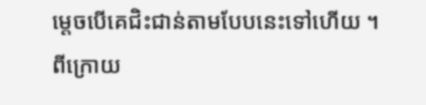ម្តេចបើគេជិះជាន់តាមបែបនេះទៅហើយ ។
ពីក្រោយ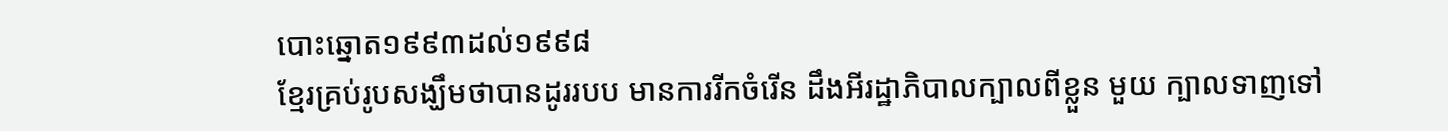បោះឆ្នោត១៩៩៣ដល់១៩៩៨
ខ្មែរគ្រប់រូបសង្ឃឹមថាបានដូររបប មានការរីកចំរើន ដឹងអីរដ្ឋាភិបាលក្បាលពីខ្លួន មួយ ក្បាលទាញទៅ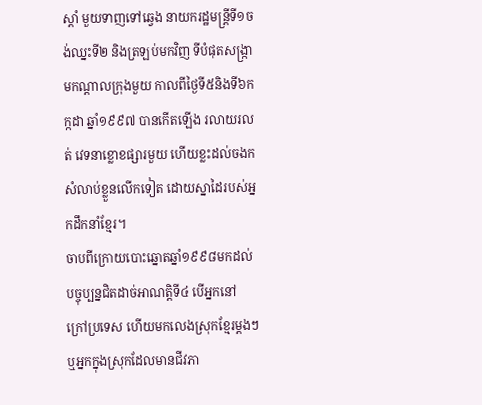ស្តាំ មួយទាញទៅឆ្វេង នាយករដ្ឋមន្ត្រីទី១ចង់ឈ្នះទី២ និងត្រឡប់មកវិញ ទីបំផុតសង្រ្កាមកណ្តាលក្រុងមួយ កាលពីថ្ងៃទី៥និងទី៦កក្កដា ឆ្នាំ១៩៩៧ បានកើតឡើង រលាយរលត់ វេទនាខ្លោខផ្សារមួយ ហើយខ្លះដល់ចងក សំលាប់ខ្លួនលើកទៀត ដោយស្នាដៃរបស់អ្នកដឹកនាំខ្មែរ។
ចាបពីក្រោយបោះឆ្នោតឆ្នាំ១៩៩៨មកដល់បច្ចុប្បន្នជិតដាច់អាណត្តិទី៤ បើអ្នកនៅ ក្រៅប្រទេស ហើយមកលេងស្រុកខ្មែរម្តងៗ ឬអ្នកក្នុងស្រុកដែលមានជីវភា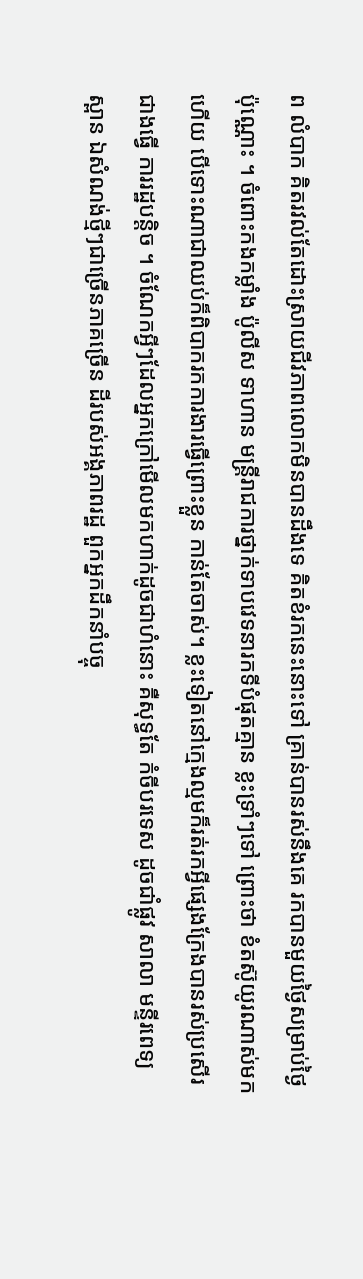ព លំបាក គិតរវល់តែដោះស្រាយជីវភាពលោកមិនបានដឹងទេ គិតខំរកនេះនោះទៅ គ្រាន់បានរស់នឹងគេ រកបានមួយថ្ងៃសម្រាប់ថ្ងៃប៉ុណ្ណោះ ។ ចំពោះកងកម្លាំង ប៉ូលីស ទាហាន មន្ត្រីរាជការថ្នាក់ទាបវេទនារកទីបំផុតគ្មាន ខ្លះទ្រាំៗទៅ ព្រោះថា ខំតស៊ូយូរណាស់មកហើយ បើទោះណាជាឈប់ក៏ពិបាករកការងារធ្វើព្រោះខ្លួន កាន់តែចាស់។ ខ្លះទៀតនៅក្មេងល្មមក៏រត់រកអ្វីផ្សេងក្រែងបានរស់ប្រសើរជាងធ្វើ ការរដ្ឋបន្តិច ។ ចំណែកអ្វីៗដែលអ្នកក្រៅមើលមកហាក់ដូចជាហំនោះ គឺសុទ្ធតែ កំចីបរទេស ដូចជាំផ្លូវ សាលា មន្ទីរពេទ្យ ស្ពាន ឯសំណង់ថ្មីៗជាច្រើនភាគច្រើន ដីរបស់អង្គភាពរដ្ឋ ពួកអ្នកដឹកនាំបច្ចុ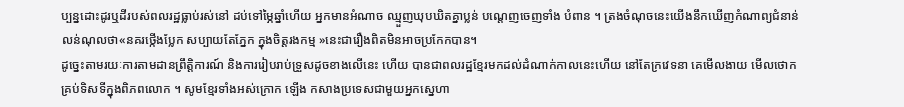ប្បន្នដោះដូរឬដីរបស់ពលរដ្ឋធ្លាប់រស់នៅ ដប់ទៅម្ភៃឆ្នាំហើយ អ្នកមានអំណាច ឈ្មួញឃុបឃិតគ្នាប្លន់ បណ្តេញចេញទាំង បំពាន ។ ត្រងចំណុចនេះយើងនឹកឃើញកំណាព្យជំនាន់លន់ណុលថា«នគរថ្កើងប្លែក សប្បាយតែភ្នែក ក្នុងចិត្តរងកម្ម »នេះជារឿងពិតមិនអាចប្រកែកបាន។
ដូច្នេះតាមរយៈការតាមដានព្រឹត្តិការណ៍ និងការរៀបរាប់ទ្រួសដូចខាងលើនេះ ហើយ បានជាពលរដ្ឋខ្មែរមកដល់ដំណាក់កាលនេះហើយ នៅតែក្រវេទនា គេមើលងាយ មើលថោកគ្រប់ទិសទីក្នុងពិភពលោក ។ សូមខ្មែរទាំងអស់ក្រោក ឡើង កសាងប្រទេសជាមួយអ្នកស្នេហា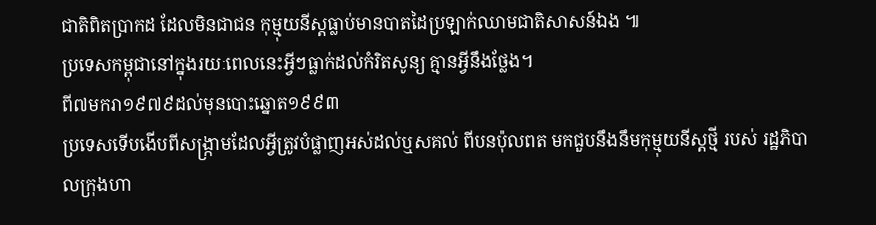ជាតិពិតប្រាកដ ដែលមិនជាជន កុម្មុយនីស្តធ្លាប់មានបាតដៃប្រឡាក់ឈាមជាតិសាសន៍ឯង ៕
ប្រទេសកម្ពុជានៅក្នុងរយៈពេលនេះអ្វីៗធ្លាក់ដល់កំរិតសូន្យ គ្មានអ្វីនឹងថ្លែង។
ពី៧មករា១៩៧៩ដល់មុនបោះឆ្នោត១៩៩៣
ប្រទេសទើបងើបពីសង្ក្រាមដែលអ្វីត្រូវបំផ្លាញអស់ដល់ឬសគល់ ពីបនប៉ុលពត មកជួបនឹងនឹមកុម្មុយនីស្តថ្មី របស់ រដ្ឋភិបាលក្រុងហា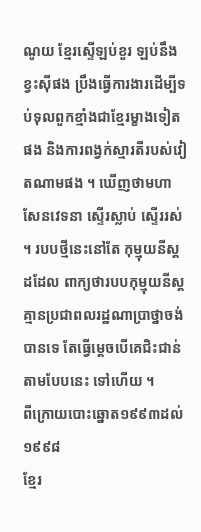ណូយ ខ្មែរស្ទើឡប់ខួរ ឡប់នឹងខ្វះស៊ីផង ប្រឹងធ្វើការងារដើម្បីទប់ទុលពួកខ្មាំងជាខ្មែរម្ខាងទៀតផង និងការពង្វក់ស្មារតីរបស់វៀតណាមផង ។ ឃើញថាមហាសែនវេទនា ស្ទើរស្លាប់ ស្ទើររស់ ។ របបថ្មីនេះនៅតែ កុម្មុយនីស្តដដែល ពាក្យថារបបកុម្មុយនីស្តគ្មានប្រជាពលរដ្ឋណាប្រាថ្នាចង់បានទេ តែធ្វើម្តេចបើគេជិះជាន់តាមបែបនេះ ទៅហើយ ។
ពីក្រោយបោះឆ្នោត១៩៩៣ដល់១៩៩៨
ខ្មែរ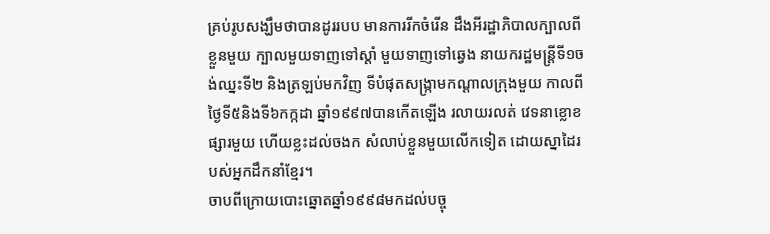គ្រប់រូបសង្ឃឹមថាបានដូររបប មានការរីកចំរើន ដឹងអីរដ្ឋាភិបាលក្បាលពីខ្លួនមួយ ក្បាលមួយទាញទៅស្តាំ មួយទាញទៅឆ្វេង នាយករដ្ឋមន្ត្រីទី១ចង់ឈ្នះទី២ និងត្រឡប់មកវិញ ទីបំផុតសង្រ្កាមកណ្តាលក្រុងមួយ កាលពីថ្ងៃទី៥និងទី៦កក្កដា ឆ្នាំ១៩៩៧បានកើតឡើង រលាយរលត់ វេទនាខ្លោខផ្សារមួយ ហើយខ្លះដល់ចងក សំលាប់ខ្លួនមួយលើកទៀត ដោយស្នាដៃរបស់អ្នកដឹកនាំខ្មែរ។
ចាបពីក្រោយបោះឆ្នោតឆ្នាំ១៩៩៨មកដល់បច្ចុ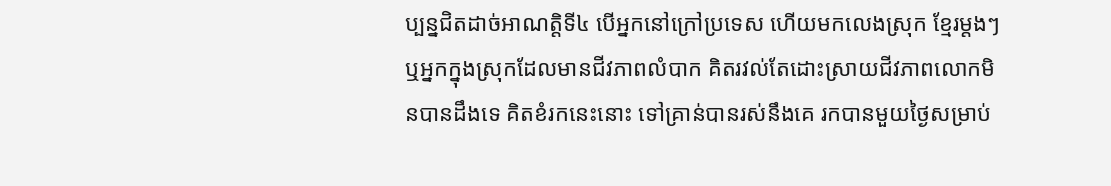ប្បន្នជិតដាច់អាណត្តិទី៤ បើអ្នកនៅក្រៅប្រទេស ហើយមកលេងស្រុក ខ្មែរម្តងៗ ឬអ្នកក្នុងស្រុកដែលមានជីវភាពលំបាក គិតរវល់តែដោះស្រាយជីវភាពលោកមិនបានដឹងទេ គិតខំរកនេះនោះ ទៅគ្រាន់បានរស់នឹងគេ រកបានមួយថ្ងៃសម្រាប់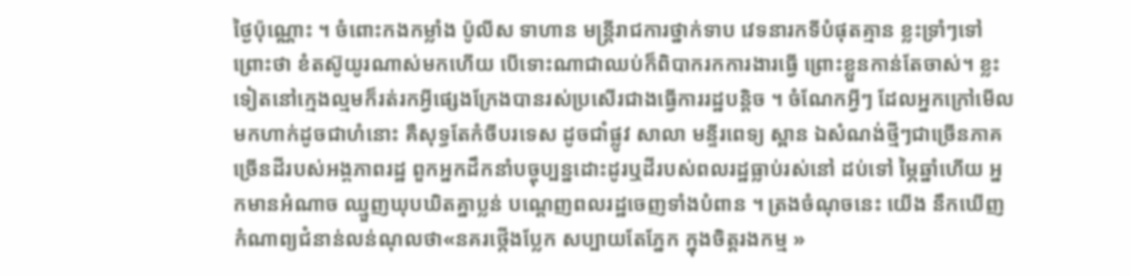ថ្ងៃប៉ុណ្ណោះ ។ ចំពោះកងកម្លាំង ប៉ូលីស ទាហាន មន្ត្រីរាជការថ្នាក់ទាប វេទនារកទីបំផុតគ្មាន ខ្លះទ្រាំៗទៅព្រោះថា ខំតស៊ូយូរណាស់មកហើយ បើទោះណាជាឈប់ក៏ពិបាករកការងារធ្វើ ព្រោះខ្លួនកាន់តែចាស់។ ខ្លះទៀតនៅក្មេងល្មមក៏រត់រកអ្វីផ្សេងក្រែងបានរស់ប្រសើរជាងធ្វើការរដ្ឋបន្តិច ។ ចំណែកអ្វីៗ ដែលអ្នកក្រៅមើលមកហាក់ដូចជាហំនោះ គឺសុទ្ធតែកំចីបរទេស ដូចជាំផ្លូវ សាលា មន្ទីរពេទ្យ ស្ពាន ឯសំណង់ថ្មីៗជាច្រើនភាគច្រើនដីរបស់អង្គភាពរដ្ឋ ពួកអ្នកដឹកនាំបច្ចុប្បន្នដោះដូរឬដីរបស់ពលរដ្ឋធ្លាប់រស់នៅ ដប់ទៅ ម្ភៃឆ្នាំហើយ អ្នកមានអំណាច ឈ្មួញឃុបឃិតគ្នាប្លន់ បណ្តេញពលរដ្ឋចេញទាំងបំពាន ។ ត្រងចំណុចនេះ យើង នឹកឃើញកំណាព្យជំនាន់លន់ណុលថា«នគរថ្កើងប្លែក សប្បាយតែភ្នែក ក្នុងចិត្តរងកម្ម »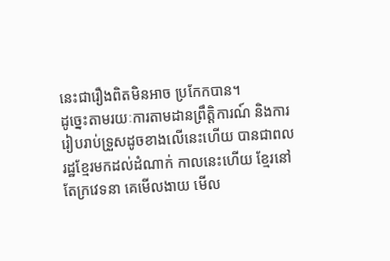នេះជារឿងពិតមិនអាច ប្រកែកបាន។
ដូច្នេះតាមរយៈការតាមដានព្រឹត្តិការណ៍ និងការរៀបរាប់ទ្រួសដូចខាងលើនេះហើយ បានជាពលរដ្ឋខ្មែរមកដល់ដំណាក់ កាលនេះហើយ ខ្មែរនៅតែក្រវេទនា គេមើលងាយ មើល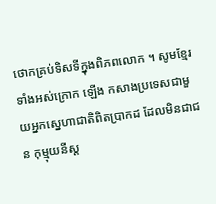ថោកគ្រប់ទិសទីក្នុងពិភពលោក ។ សូមខ្មែរទាំងអស់ក្រោក ឡើង កសាងប្រទេសជាមួយអ្នកស្នេហាជាតិពិតប្រាកដ ដែលមិនជាជន កុម្មុយនីស្ត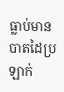ធ្លាប់មានបាតដៃប្រឡាក់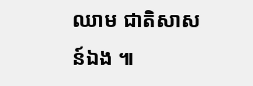ឈាម ជាតិសាសន៍ឯង ៕